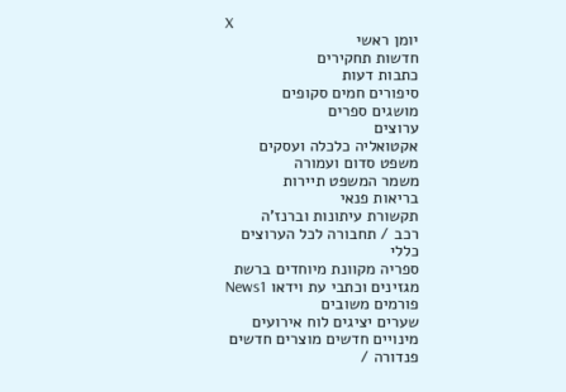X
יומן ראשי
חדשות תחקירים
כתבות דעות
סיפורים חמים סקופים
מושגים ספרים
ערוצים
אקטואליה כלכלה ועסקים
משפט סדום ועמורה
משמר המשפט תיירות
בריאות פנאי
תקשורת עיתונות וברנז'ה
רכב / תחבורה לכל הערוצים
כללי
ספריה מקוונת מיוחדים ברשת
מגזינים וכתבי עת וידאו News1
פורמים משובים
שערים יציגים לוח אירועים
מינויים חדשים מוצרים חדשים
פנדורה /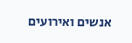אנשים ואירועים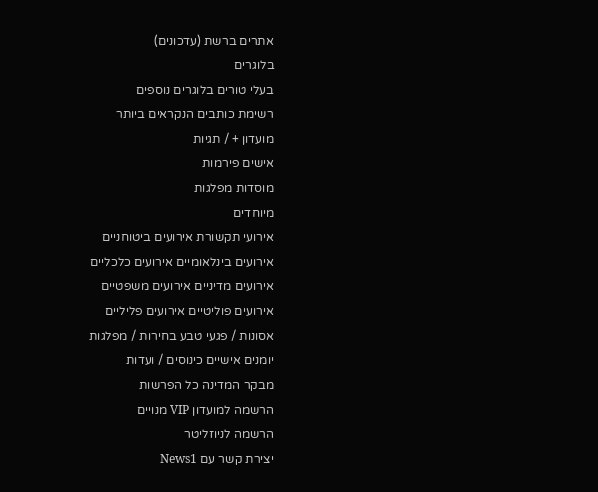אתרים ברשת (עדכונים)
בלוגרים
בעלי טורים בלוגרים נוספים
רשימת כותבים הנקראים ביותר
מועדון + / תגיות
אישים פירמות
מוסדות מפלגות
מיוחדים
אירועי תקשורת אירועים ביטוחניים
אירועים בינלאומיים אירועים כלכליים
אירועים מדיניים אירועים משפטיים
אירועים פוליטיים אירועים פליליים
אסונות / פגעי טבע בחירות / מפלגות
יומנים אישיים כינוסים / ועדות
מבקר המדינה כל הפרשות
הרשמה למועדון VIP מנויים
הרשמה לניוזליטר
יצירת קשר עם News1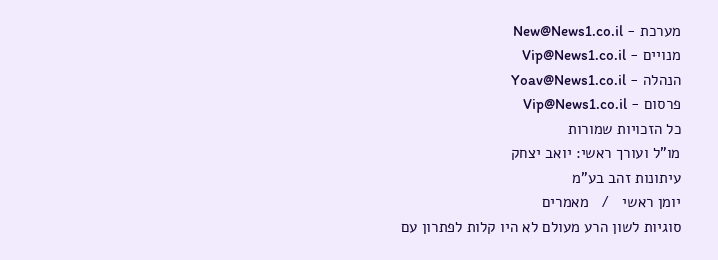מערכת - New@News1.co.il
מנויים - Vip@News1.co.il
הנהלה - Yoav@News1.co.il
פרסום - Vip@News1.co.il
כל הזכויות שמורות
מו"ל ועורך ראשי: יואב יצחק
עיתונות זהב בע"מ
יומן ראשי   /   מאמרים
סוגיות לשון הרע מעולם לא היו קלות לפתרון עם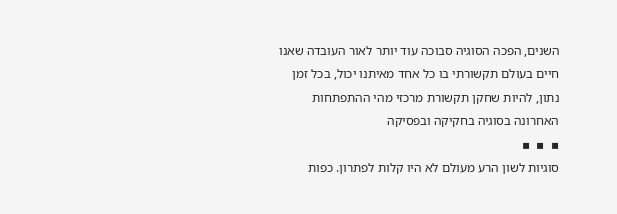השנים, הפכה הסוגיה סבוכה עוד יותר לאור העובדה שאנו חיים בעולם תקשורתי בו כל אחד מאיתנו יכול, בכל זמן נתון, להיות שחקן תקשורת מרכזי מהי ההתפתחות האחרונה בסוגיה בחקיקה ובפסיקה
▪  ▪  ▪
סוגיות לשון הרע מעולם לא היו קלות לפתרון. כפות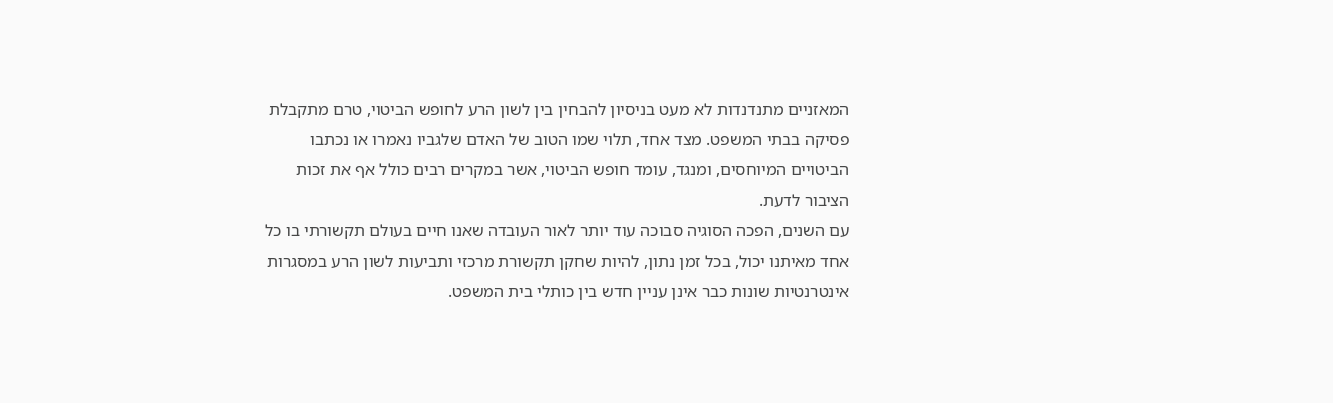המאזניים מתנדנדות לא מעט בניסיון להבחין בין לשון הרע לחופש הביטוי, טרם מתקבלת פסיקה בבתי המשפט. מצד אחד, תלוי שמו הטוב של האדם שלגביו נאמרו או נכתבו הביטויים המיוחסים, ומנגד, עומד חופש הביטוי, אשר במקרים רבים כולל אף את זכות הציבור לדעת.
עם השנים, הפכה הסוגיה סבוכה עוד יותר לאור העובדה שאנו חיים בעולם תקשורתי בו כל אחד מאיתנו יכול, בכל זמן נתון, להיות שחקן תקשורת מרכזי ותביעות לשון הרע במסגרות אינטרנטיות שונות כבר אינן עניין חדש בין כותלי בית המשפט.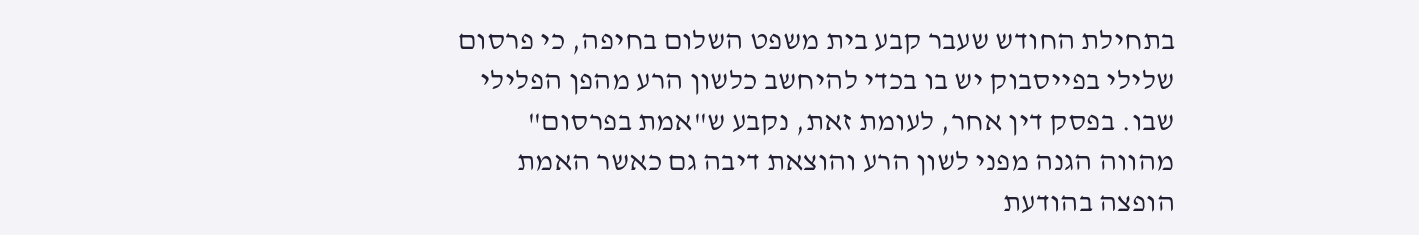בתחילת החודש שעבר קבע בית משפט השלום בחיפה, כי פרסום שלילי בפייסבוק יש בו בכדי להיחשב כלשון הרע מהפן הפלילי שבו. בפסק דין אחר, לעומת זאת, נקבע ש"אמת בפרסום" מהווה הגנה מפני לשון הרע והוצאת דיבה גם כאשר האמת הופצה בהודעת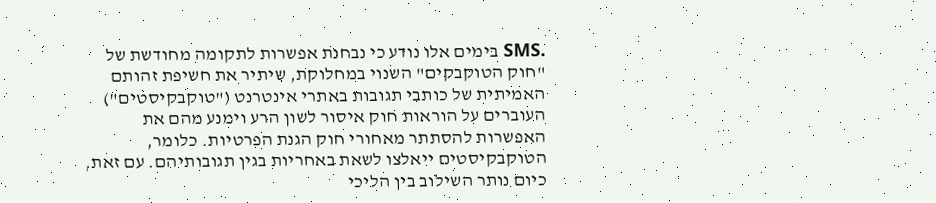.SMS בימים אלו נודע כי נבחנת אפשרות לתקומה מחודשת של "חוק הטוקבקים" השנוי במחלוקת, שיתיר את חשיפת זהותם האמיתית של כותבי תגובות באתרי אינטרנט ("טוקבקיסטים") העוברים על הוראות חוק איסור לשון הרע וימנע מהם את האפשרות להסתתר מאחורי חוק הגנת הפרטיות. כלומר, הטוקבקיסטים ייאלצו לשאת באחריות בגין תגובותיהם. עם זאת, כיום נותר השילוב בין הליכי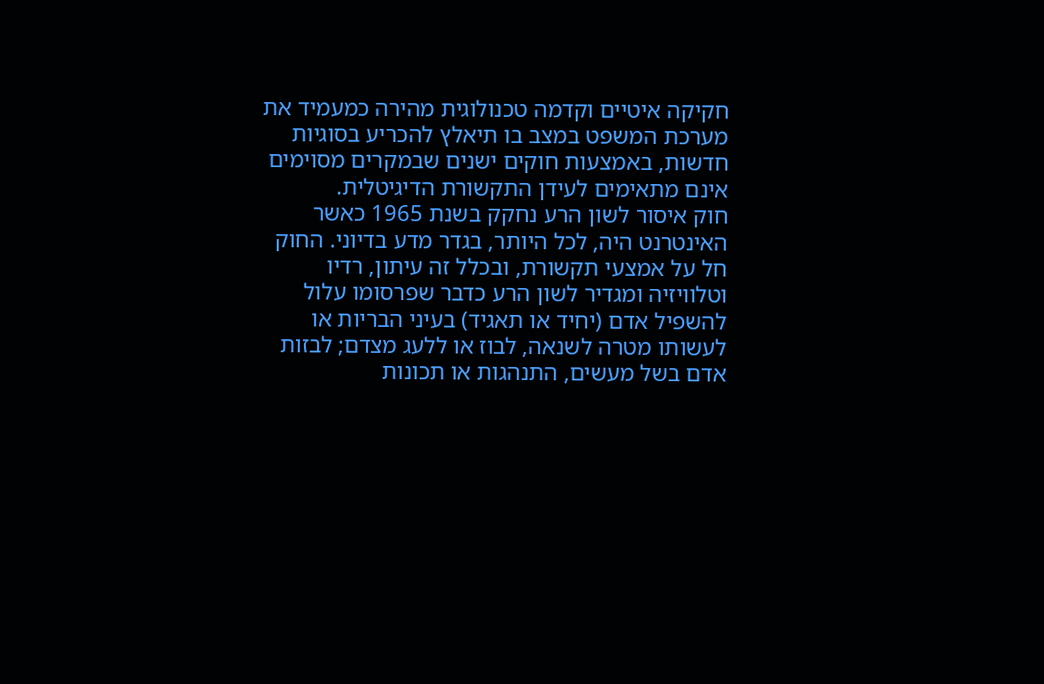חקיקה איטיים וקדמה טכנולוגית מהירה כמעמיד את מערכת המשפט במצב בו תיאלץ להכריע בסוגיות חדשות, באמצעות חוקים ישנים שבמקרים מסוימים אינם מתאימים לעידן התקשורת הדיגיטלית.
חוק איסור לשון הרע נחקק בשנת 1965 כאשר האינטרנט היה, לכל היותר, בגדר מדע בדיוני. החוק חל על אמצעי תקשורת, ובכלל זה עיתון, רדיו וטלוויזיה ומגדיר לשון הרע כדבר שפרסומו עלול להשפיל אדם (יחיד או תאגיד) בעיני הבריות או לעשותו מטרה לשנאה, לבוז או ללעג מצדם; לבזות אדם בשל מעשים, התנהגות או תכונות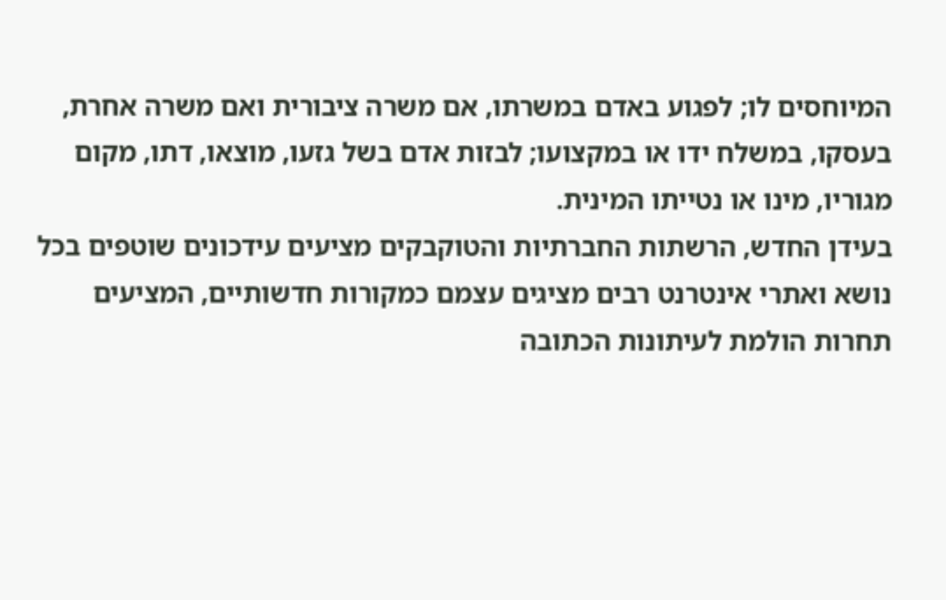המיוחסים לו; לפגוע באדם במשרתו, אם משרה ציבורית ואם משרה אחרת, בעסקו, במשלח ידו או במקצועו; לבזות אדם בשל גזעו, מוצאו, דתו, מקום מגוריו, מינו או נטייתו המינית.
בעידן החדש, הרשתות החברתיות והטוקבקים מציעים עידכונים שוטפים בכל נושא ואתרי אינטרנט רבים מציגים עצמם כמקורות חדשותיים, המציעים תחרות הולמת לעיתונות הכתובה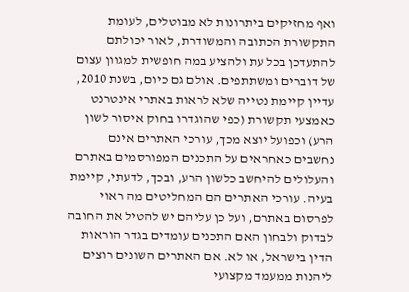ואף מחזיקים ביתרונות לא מבוטלים, לעומת התקשורת הכתובה והמשודרת, לאור יכולתם להתעדכן בכל עת ולהציע במה חופשית למגוון עצום של דוברים ומשתתפים. אולם גם כיום, בשנת 2010, עדיין קיימת נטייה שלא לראות באתרי אינטרנט כאמצעי תקשורת (כפי שהוגדרו בחוק איסור לשון הרע) וכפועל יוצא מכך, עורכי האתרים אינם נחשבים כאחראים על התכנים המפורסמים באתרם והעלולים להיחשב כלשון הרע, ובכך, לדעתי, קיימת בעיה. עורכי האתרים הם המחליטים מה ראוי לפרסום באתרם, ועל כן עליהם יש להטיל את החובה לבדוק ולבחון האם התכנים עומדים בגדר הוראות הדין בישראל, או לא. אם האתרים השונים רוצים ליהנות ממעמד מקצועי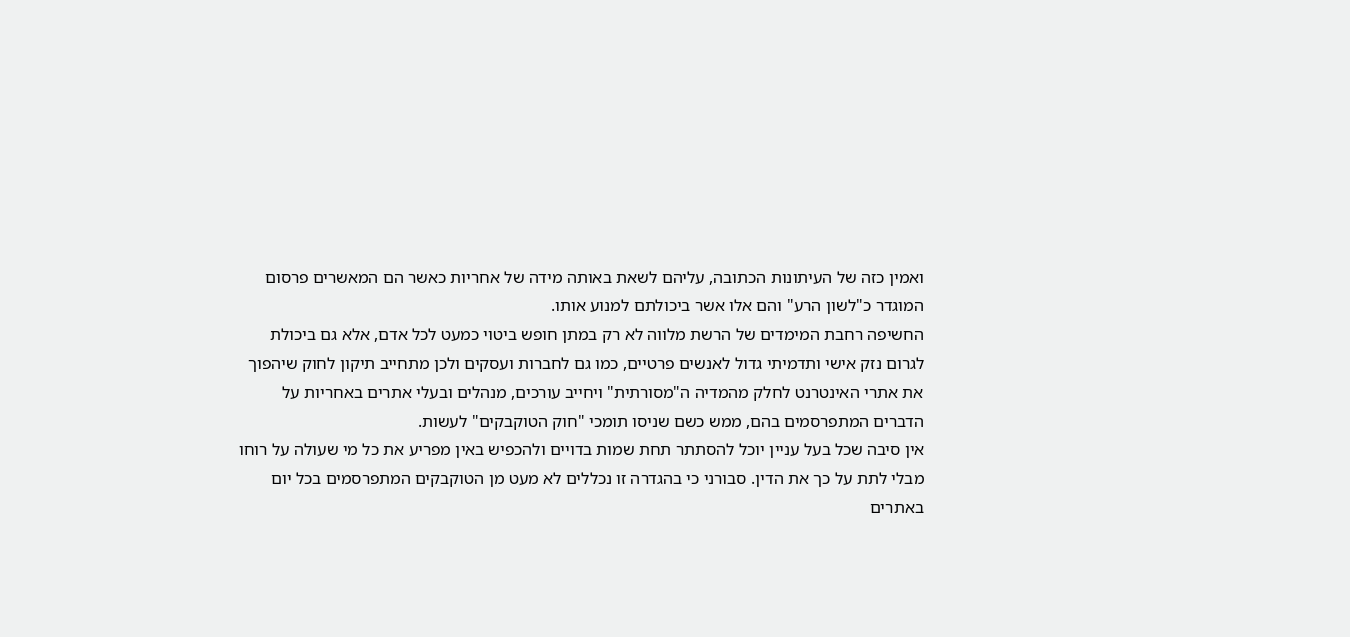ואמין כזה של העיתונות הכתובה, עליהם לשאת באותה מידה של אחריות כאשר הם המאשרים פרסום המוגדר כ"לשון הרע" והם אלו אשר ביכולתם למנוע אותו.
החשיפה רחבת המימדים של הרשת מלווה לא רק במתן חופש ביטוי כמעט לכל אדם, אלא גם ביכולת לגרום נזק אישי ותדמיתי גדול לאנשים פרטיים, כמו גם לחברות ועסקים ולכן מתחייב תיקון לחוק שיהפוך את אתרי האינטרנט לחלק מהמדיה ה"מסורתית" ויחייב עורכים, מנהלים ובעלי אתרים באחריות על הדברים המתפרסמים בהם, ממש כשם שניסו תומכי "חוק הטוקבקים" לעשות.
אין סיבה שכל בעל עניין יוכל להסתתר תחת שמות בדויים ולהכפיש באין מפריע את כל מי שעולה על רוחו מבלי לתת על כך את הדין. סבורני כי בהגדרה זו נכללים לא מעט מן הטוקבקים המתפרסמים בכל יום באתרים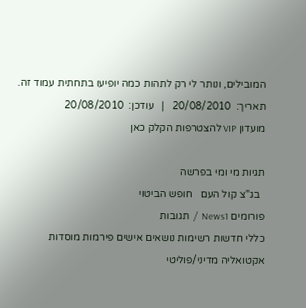המובילים, ונותר לי רק לתהות כמה יופיעו בתחתית עמוד זה.
תאריך:  20/08/2010   |   עודכן:  20/08/2010
מועדון VIP להצטרפות הקלק כאן

תגיות מי ומי בפרשה
  בג"צ קול העם   חופש הביטוי
פורומים News1  /  תגובות
כללי חדשות רשימות נושאים אישים פירמות מוסדות
אקטואליה מדיני/פוליטי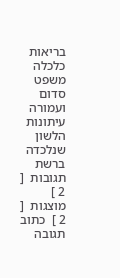בריאות כלכלה משפט
סדום ועמורה עיתונות
הלשון שנלכדה ברשת
תגובות  [ 2 ] מוצגות  [ 2 ]  כתוב תגובה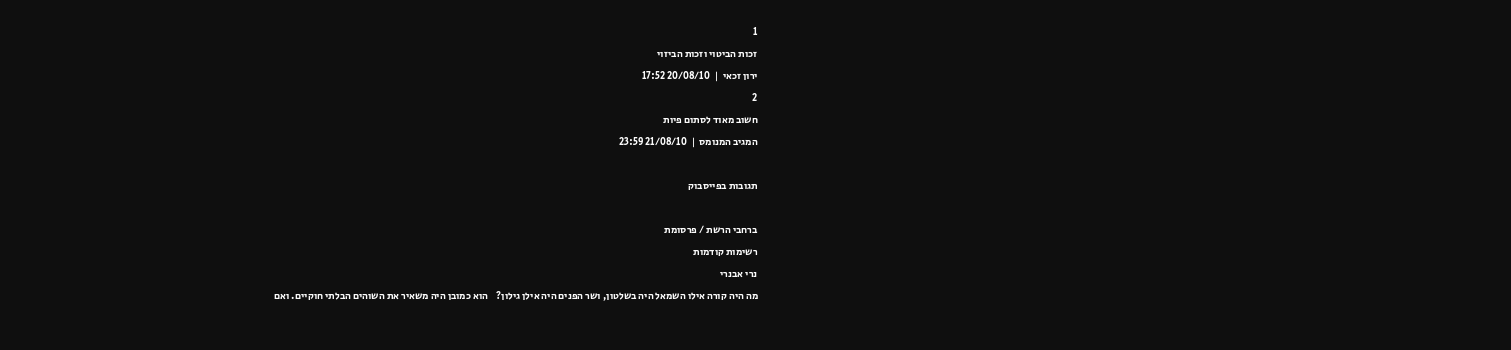1
זכות הביטוי וזכות הביזוי
ירון זכאי  |  20/08/10 17:52
2
חשוב מאוד לסתום פיות
המגיב המנומס  |  21/08/10 23:59

תגובות בפייסבוק

ברחבי הרשת / פרסומת
רשימות קודמות
נרי אבנרי
מה היה קורה אילו השמאל היה בשלטון, ושר הפנים היה אילן גילון?    הוא כמובן היה משאיר את השוהים הבלתי חוקיים. ואם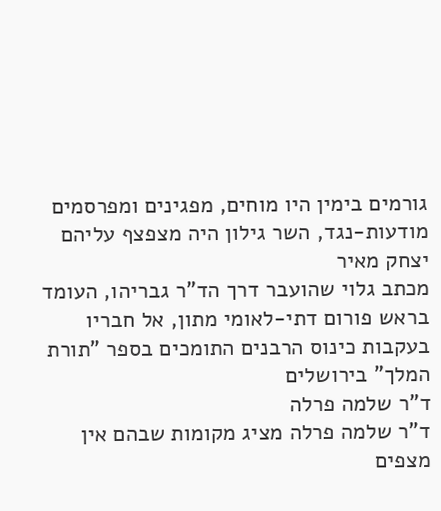גורמים בימין היו מוחים, מפגינים ומפרסמים מודעות-נגד, השר גילון היה מצפצף עליהם
יצחק מאיר
מכתב גלוי שהועבר דרך הד"ר גבריהו, העומד בראש פורום דתי-לאומי מתון, אל חבריו    בעקבות כינוס הרבנים התומכים בספר "תורת המלך" בירושלים
ד"ר שלמה פרלה
ד"ר שלמה פרלה מציג מקומות שבהם אין מצפים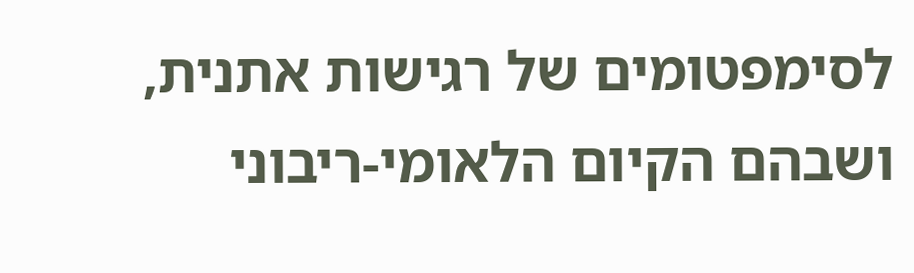לסימפטומים של רגישות אתנית, ושבהם הקיום הלאומי-ריבוני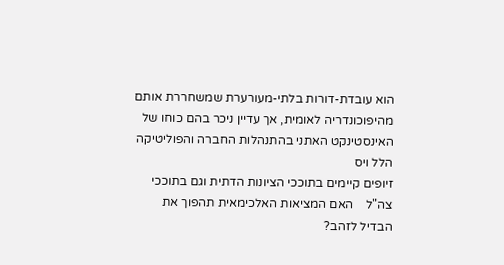הוא עובדת-דורות בלתי-מעורערת שמשחררת אותם מהיפוכונדריה לאומית, אך עדיין ניכר בהם כוחו של האינסטינקט האתני בהתנהלות החברה והפוליטיקה
הלל ויס
זיופים קיימים בתוככי הציונות הדתית וגם בתוככי צה"ל    האם המציאות האלכימאית תהפוך את הבדיל לזהב?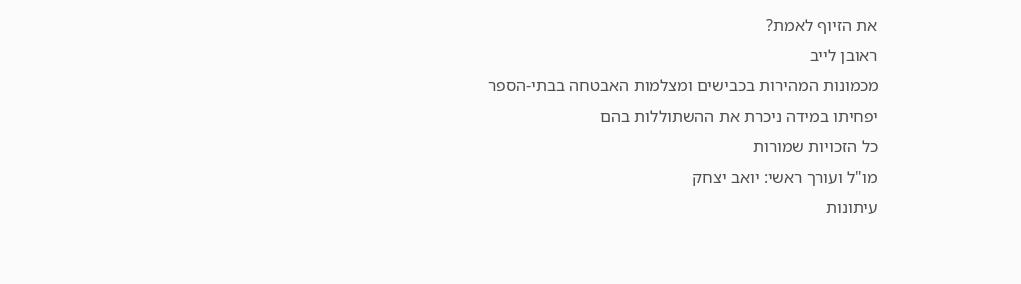את הזיוף לאמת?
ראובן לייב
מכמונות המהירות בכבישים ומצלמות האבטחה בבתי-הספר יפחיתו במידה ניכרת את ההשתוללות בהם
כל הזכויות שמורות
מו"ל ועורך ראשי: יואב יצחק
עיתונות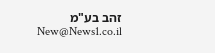זהב בע"מ New@News1.co.il